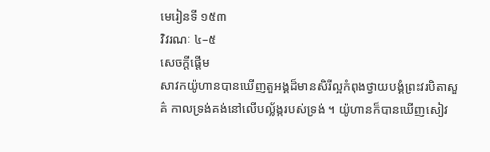មេរៀនទី ១៥៣
វិវរណៈ ៤–៥
សេចក្ដីផ្ដើម
សាវកយ៉ូហានបានឃើញតួអង្គដ៏មានសិរីល្អកំពុងថ្វាយបង្គំព្រះវរបិតាសួគ៌ កាលទ្រង់គង់នៅលើបល្ល័ង្ករបស់ទ្រង់ ។ យ៉ូហានក៏បានឃើញសៀវ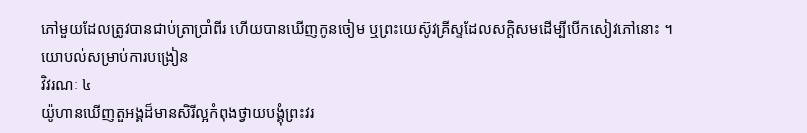ភៅមួយដែលត្រូវបានជាប់ត្រាប្រាំពីរ ហើយបានឃើញកូនចៀម ឬព្រះយេស៊ូវគ្រីស្ទដែលសក្ដិសមដើម្បីបើកសៀវភៅនោះ ។
យោបល់សម្រាប់ការបង្រៀន
វិវរណៈ ៤
យ៉ូហានឃើញតួអង្គដ៏មានសិរីល្អកំពុងថ្វាយបង្គុំព្រះវរ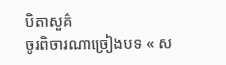បិតាសួគ៌
ចូរពិចារណាច្រៀងបទ « ស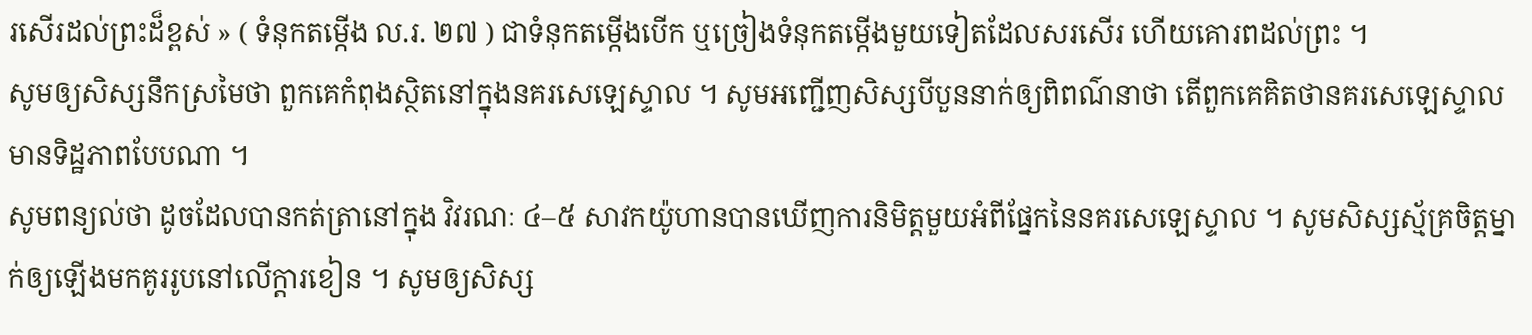រសើរដល់ព្រះដ៏ខ្ពស់ » ( ទំនុកតម្កើង ល.រ. ២៧ ) ជាទំនុកតម្កើងបើក ឬច្រៀងទំនុកតម្កើងមួយទៀតដែលសរសើរ ហើយគោរពដល់ព្រះ ។
សូមឲ្យសិស្សនឹកស្រមៃថា ពួកគេកំពុងស្ថិតនៅក្នុងនគរសេឡេស្ទាល ។ សូមអញ្ជើញសិស្សបីបួននាក់ឲ្យពិពណ៌នាថា តើពួកគេគិតថានគរសេឡេស្ទាលមានទិដ្ឋភាពបែបណា ។
សូមពន្យល់ថា ដូចដែលបានកត់ត្រានៅក្នុង វិវរណៈ ៤–៥ សាវកយ៉ូហានបានឃើញការនិមិត្តមួយអំពីផ្នែកនៃនគរសេឡេស្ទាល ។ សូមសិស្សស្ម័គ្រចិត្តម្នាក់ឲ្យឡើងមកគូររូបនៅលើក្ដារខៀន ។ សូមឲ្យសិស្ស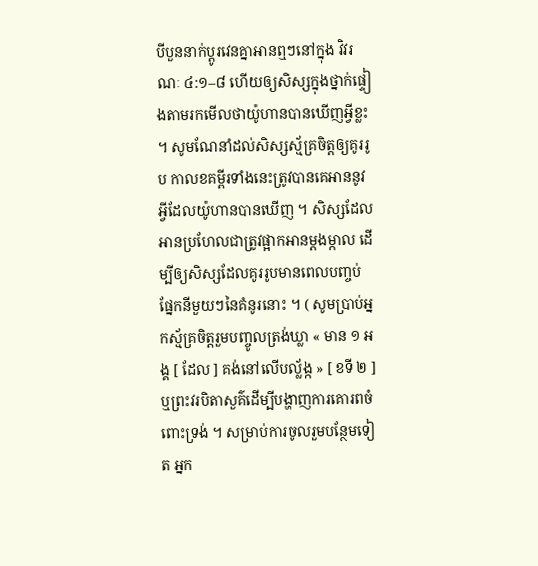បីបួននាក់ប្ដូរវេនគ្នាអានឮៗនៅក្នុង វិវរណៈ ៤:១–៨ ហើយឲ្យសិស្សក្នុងថ្នាក់ផ្ទៀងតាមរកមើលថាយ៉ូហានបានឃើញអ្វីខ្លះ ។ សូមណែនាំដល់សិស្សស្ម័គ្រចិត្តឲ្យគូររូប កាលខគម្ពីរទាំងនេះត្រូវបានគេអាននូវអ្វីដែលយ៉ូហានបានឃើញ ។ សិស្សដែលអានប្រហែលជាត្រូវផ្អាកអានម្ដងម្កាល ដើម្បីឲ្យសិស្សដែលគូររូបមានពេលបញ្ចប់ផ្នែកនីមួយៗនៃគំនូរនោះ ។ ( សូមប្រាប់អ្នកស្ម័គ្រចិត្តរួមបញ្ចូលត្រង់ឃ្លា « មាន ១ អង្គ [ ដែល ] គង់នៅលើបល្ល័ង្ក » [ ខទី ២ ] ឬព្រះវរបិតាសួគ៌ដើម្បីបង្ហាញការគោរពចំពោះទ្រង់ ។ សម្រាប់ការចូលរួមបន្ថែមទៀត អ្នក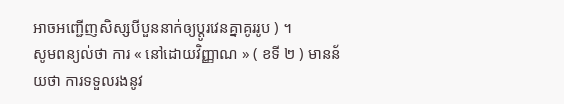អាចអញ្ជើញសិស្សបីបួននាក់ឲ្យប្ដូរវេនគ្នាគូររូប ) ។
សូមពន្យល់ថា ការ « នៅដោយវិញ្ញាណ » ( ខទី ២ ) មានន័យថា ការទទួលរងនូវ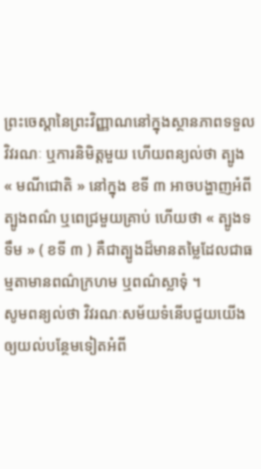ព្រះចេស្ដានៃព្រះវិញ្ញាណនៅក្នុងស្ថានភាពទទួលវិវរណៈ ឬការនិមិត្តមួយ ហើយពន្យល់ថា ត្បូង « មណីជោតិ » នៅក្នុង ខទី ៣ អាចបង្ហាញអំពីត្បូងពណ៌ ឬពេជ្រមួយគ្រាប់ ហើយថា « ត្បូងទទឹម » ( ខទី ៣ ) គឺជាត្បូងដ៏មានតម្លៃដែលជាធម្មតាមានពណ៌ក្រហម ឬពណ៌ស្លាទុំ ។
សូមពន្យល់ថា វិវរណៈសម័យទំនើបជួយយើងឲ្យយល់បន្ថែមទៀតអំពី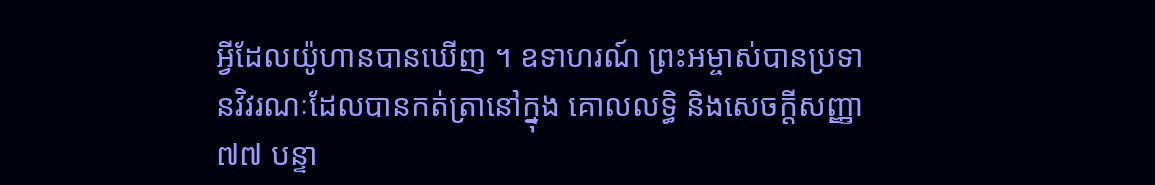អ្វីដែលយ៉ូហានបានឃើញ ។ ឧទាហរណ៍ ព្រះអម្ចាស់បានប្រទានវិវរណៈដែលបានកត់ត្រានៅក្នុង គោលលទ្ធិ និងសេចក្ដីសញ្ញា ៧៧ បន្ទា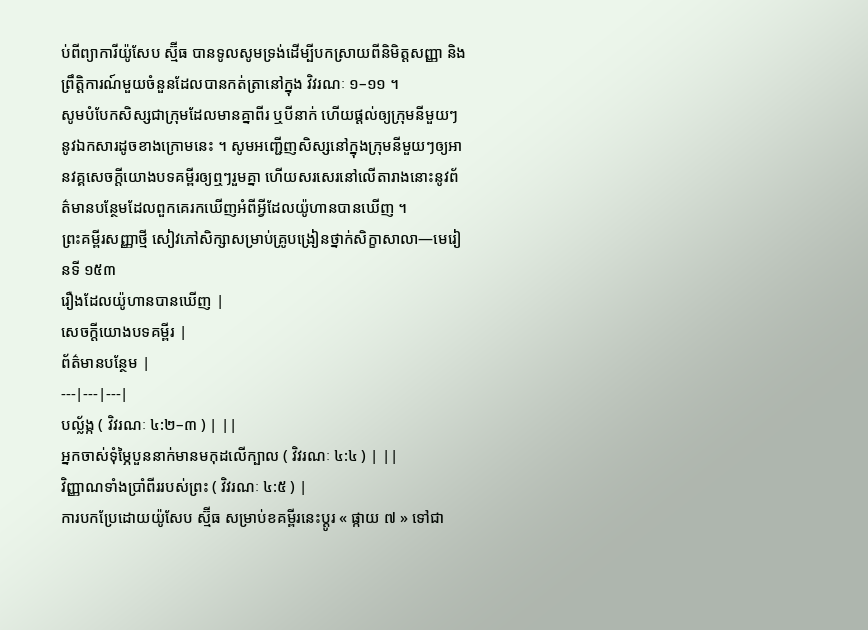ប់ពីព្យាការីយ៉ូសែប ស្ម៊ីធ បានទូលសូមទ្រង់ដើម្បីបកស្រាយពីនិមិត្តសញ្ញា និងព្រឹត្តិការណ៍មួយចំនួនដែលបានកត់ត្រានៅក្នុង វិវរណៈ ១–១១ ។
សូមបំបែកសិស្សជាក្រុមដែលមានគ្នាពីរ ឬបីនាក់ ហើយផ្ដល់ឲ្យក្រុមនីមួយៗនូវឯកសារដូចខាងក្រោមនេះ ។ សូមអញ្ជើញសិស្សនៅក្នុងក្រុមនីមួយៗឲ្យអានវគ្គសេចក្តីយោងបទគម្ពីរឲ្យឮៗរួមគ្នា ហើយសរសេរនៅលើតារាងនោះនូវព័ត៌មានបន្ថែមដែលពួកគេរកឃើញអំពីអ្វីដែលយ៉ូហានបានឃើញ ។
ព្រះគម្ពីរសញ្ញាថ្មី សៀវភៅសិក្សាសម្រាប់គ្រូបង្រៀនថ្នាក់សិក្ខាសាលា—មេរៀនទី ១៥៣
រឿងដែលយ៉ូហានបានឃើញ |
សេចក្តីយោងបទគម្ពីរ |
ព័ត៌មានបន្ថែម |
---|---|---|
បល្ល័ង្ក ( វិវរណៈ ៤:២–៣ ) | ||
អ្នកចាស់ទុំម្ភៃបួននាក់មានមកុដលើក្បាល ( វិវរណៈ ៤:៤ ) | ||
វិញ្ញាណទាំងប្រាំពីររបស់ព្រះ ( វិវរណៈ ៤:៥ ) |
ការបកប្រែដោយយ៉ូសែប ស្ម៊ីធ សម្រាប់ខគម្ពីរនេះប្ដូរ « ផ្កាយ ៧ » ទៅជា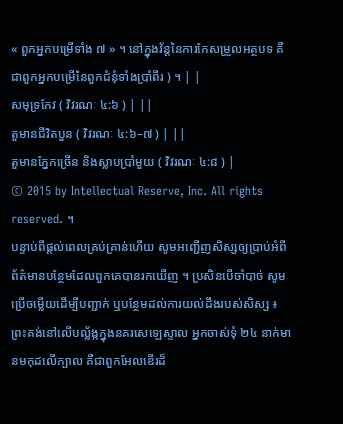« ពួកអ្នកបម្រើទាំង ៧ » ។ នៅក្នុងវ័ន្តនៃការកែសម្រួលអត្ថបទ គឺជាពួកអ្នកបម្រើនៃពួកជំនុំទាំងប្រាំពីរ ) ។ | |
សមុទ្រកែវ ( វិវរណៈ ៤:៦ ) | ||
តួមានជីវិតបួន ( វិវរណៈ ៤:៦–៧ ) | ||
តួមានភ្នែកច្រើន និងស្លាបប្រាំមួយ ( វិវរណៈ ៤:៨ ) |
© 2015 by Intellectual Reserve, Inc. All rights reserved. ។
បន្ទាប់ពីផ្ដល់ពេលគ្រប់គ្រាន់ហើយ សូមអញ្ជើញសិស្សឲ្យប្រាប់អំពីព័ត៌មានបន្ថែមដែលពួកគេបានរកឃើញ ។ ប្រសិនបើចាំបាច់ សូមប្រើចម្លើយដើម្បីបញ្ជាក់ ឬបន្ថែមដល់ការយល់ដឹងរបស់សិស្ស ៖ ព្រះគង់នៅលើបល្ល័ង្កក្នុងនគរសេឡេស្ទាល អ្នកចាស់ទុំ ២៤ នាក់មានមកុដលើក្បាល គឺជាពួកអែលឌើរដ៏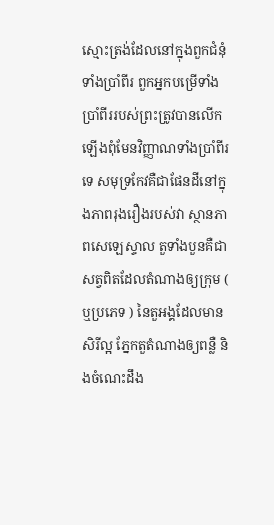ស្មោះត្រង់ដែលនៅក្នុងពួកជំនុំទាំងប្រាំពីរ ពួកអ្នកបម្រើទាំងប្រាំពីររបស់ព្រះត្រូវបានលើកឡើងពុំមែនវិញ្ញាណទាំងប្រាំពីរទេ សមុទ្រកែវគឺជាផែនដីនៅក្នុងភាពរុងរឿងរបស់វា ស្ថានភាពសេឡេស្ទាល តួទាំងបួនគឺជាសត្វពិតដែលតំណាងឲ្យក្រុម ( ឬប្រភេទ ) នៃតួអង្គដែលមានសិរីល្អ ភ្នែកតួតំណាងឲ្យពន្លឺ និងចំណេះដឹង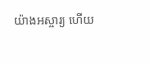យ៉ាងអស្ចារ្យ ហើយ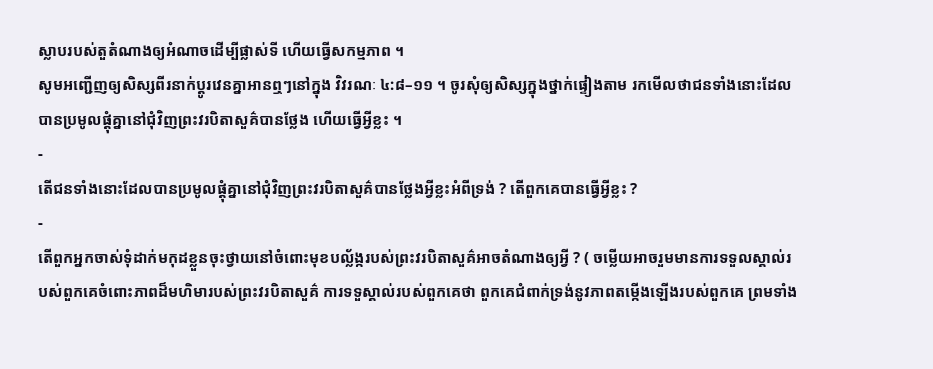ស្លាបរបស់តួតំណាងឲ្យអំណាចដើម្បីផ្លាស់ទី ហើយធ្វើសកម្មភាព ។
សូមអញ្ជើញឲ្យសិស្សពីរនាក់ប្ដូរវេនគ្នាអានឮៗនៅក្នុង វិវរណៈ ៤:៨–១១ ។ ចូរសុំឲ្យសិស្សក្នុងថ្នាក់ផ្ទៀងតាម រកមើលថាជនទាំងនោះដែលបានប្រមូលផ្ដុំគ្នានៅជុំវិញព្រះវរបិតាសួគ៌បានថ្លែង ហើយធ្វើអ្វីខ្លះ ។
-
តើជនទាំងនោះដែលបានប្រមូលផ្ដុំគ្នានៅជុំវិញព្រះវរបិតាសួគ៌បានថ្លែងអ្វីខ្លះអំពីទ្រង់ ? តើពួកគេបានធ្វើអ្វីខ្លះ ?
-
តើពួកអ្នកចាស់ទុំដាក់មកុដខ្លួនចុះថ្វាយនៅចំពោះមុខបល្ល័ង្ករបស់ព្រះវរបិតាសួគ៌អាចតំណាងឲ្យអ្វី ? ( ចម្លើយអាចរួមមានការទទួលស្គាល់របស់ពួកគេចំពោះភាពដ៏មហិមារបស់ព្រះវរបិតាសួគ៌ ការទទួស្គាល់របស់ពួកគេថា ពួកគេជំពាក់ទ្រង់នូវភាពតម្កើងឡើងរបស់ពួកគេ ព្រមទាំង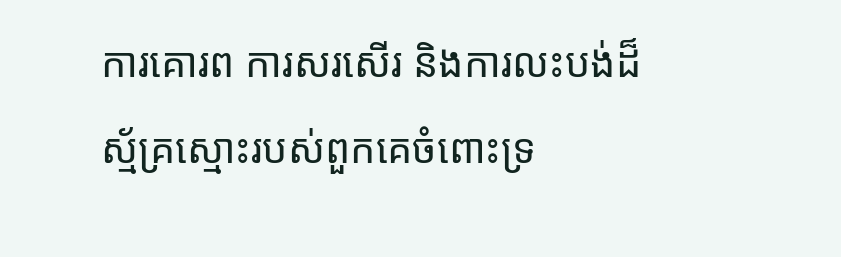ការគោរព ការសរសើរ និងការលះបង់ដ៏ស្ម័គ្រស្មោះរបស់ពួកគេចំពោះទ្រ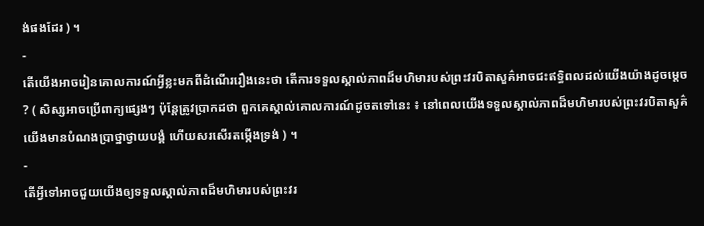ង់ផងដែរ ) ។
-
តើយើងអាចរៀនគោលការណ៍អ្វីខ្លះមកពីដំណើររឿងនេះថា តើការទទួលស្គាល់ភាពដ៏មហិមារបស់ព្រះវរបិតាសួគ៌អាចជះឥទ្ធិពលដល់យើងយ៉ាងដូចម្ដេច ? ( សិស្សអាចប្រើពាក្យផ្សេងៗ ប៉ុន្តែត្រូវប្រាកដថា ពួកគេស្គាល់គោលការណ៍ដូចតទៅនេះ ៖ នៅពេលយើងទទួលស្គាល់ភាពដ៏មហិមារបស់ព្រះវរបិតាសួគ៌ យើងមានបំណងប្រាថ្នាថ្វាយបង្គំ ហើយសរសើរតម្កើងទ្រង់ ) ។
-
តើអ្វីទៅអាចជួយយើងឲ្យទទួលស្គាល់ភាពដ៏មហិមារបស់ព្រះវរ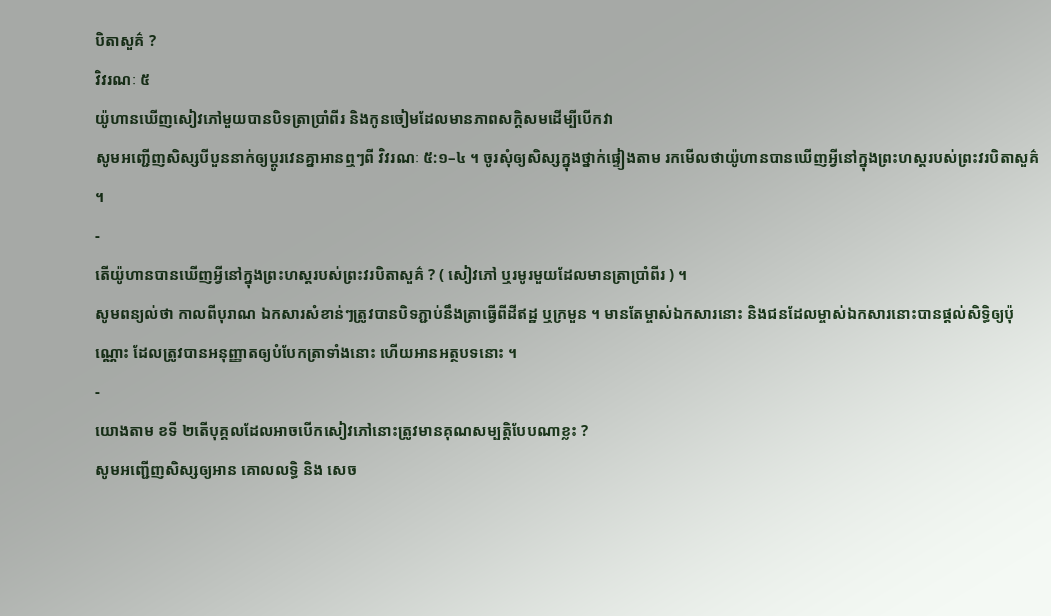បិតាសួគ៌ ?
វិវរណៈ ៥
យ៉ូហានឃើញសៀវភៅមួយបានបិទត្រាប្រាំពីរ និងកូនចៀមដែលមានភាពសក្ដិសមដើម្បីបើកវា
សូមអញ្ជើញសិស្សបីបួននាក់ឲ្យប្ដូរវេនគ្នាអានឮៗពី វិវរណៈ ៥:១–៤ ។ ចូរសុំឲ្យសិស្សក្នុងថ្នាក់ផ្ទៀងតាម រកមើលថាយ៉ូហានបានឃើញអ្វីនៅក្នុងព្រះហស្តរបស់ព្រះវរបិតាសួគ៌ ។
-
តើយ៉ូហានបានឃើញអ្វីនៅក្នុងព្រះហស្ដរបស់ព្រះវរបិតាសួគ៌ ? ( សៀវភៅ ឬរមូរមួយដែលមានត្រាប្រាំពីរ ) ។
សូមពន្យល់ថា កាលពីបុរាណ ឯកសារសំខាន់ៗត្រូវបានបិទភ្ជាប់នឹងត្រាធ្វើពីដីឥដ្ឋ ឬក្រមួន ។ មានតែម្ចាស់ឯកសារនោះ និងជនដែលម្ចាស់ឯកសារនោះបានផ្ដល់សិទ្ធិឲ្យប៉ុណ្ណោះ ដែលត្រូវបានអនុញ្ញាតឲ្យបំបែកត្រាទាំងនោះ ហើយអានអត្ថបទនោះ ។
-
យោងតាម ខទី ២តើបុគ្គលដែលអាចបើកសៀវភៅនោះត្រូវមានគុណសម្បត្តិបែបណាខ្លះ ?
សូមអញ្ជើញសិស្សឲ្យអាន គោលលទ្ធិ និង សេច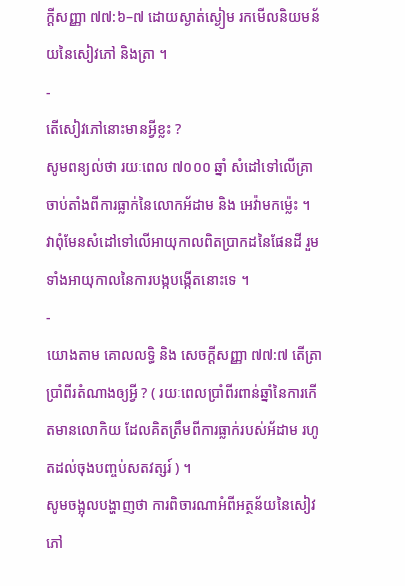ក្ដីសញ្ញា ៧៧:៦–៧ ដោយស្ងាត់ស្ងៀម រកមើលនិយមន័យនៃសៀវភៅ និងត្រា ។
-
តើសៀវភៅនោះមានអ្វីខ្លះ ?
សូមពន្យល់ថា រយៈពេល ៧០០០ ឆ្នាំ សំដៅទៅលើគ្រា ចាប់តាំងពីការធ្លាក់នៃលោកអ័ដាម និង អេវ៉ាមកម្ល៉េះ ។ វាពុំមែនសំដៅទៅលើអាយុកាលពិតប្រាកដនៃផែនដី រួមទាំងអាយុកាលនៃការបង្កបង្កើតនោះទេ ។
-
យោងតាម គោលលទ្ធិ និង សេចក្តីសញ្ញា ៧៧:៧ តើត្រាប្រាំពីរតំណាងឲ្យអ្វី ? ( រយៈពេលប្រាំពីរពាន់ឆ្នាំនៃការកើតមានលោកិយ ដែលគិតត្រឹមពីការធ្លាក់របស់អ័ដាម រហូតដល់ចុងបញ្ចប់សតវត្សរ៍ ) ។
សូមចង្អុលបង្ហាញថា ការពិចារណាអំពីអត្ថន័យនៃសៀវភៅ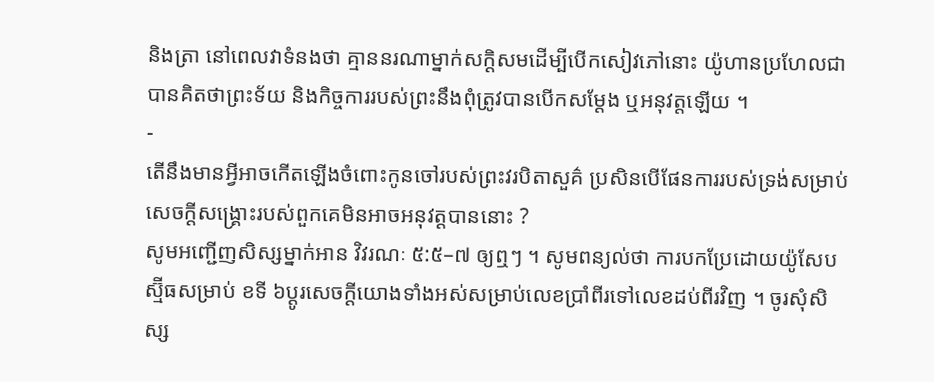និងត្រា នៅពេលវាទំនងថា គ្មាននរណាម្នាក់សក្ដិសមដើម្បីបើកសៀវភៅនោះ យ៉ូហានប្រហែលជាបានគិតថាព្រះទ័យ និងកិច្ចការរបស់ព្រះនឹងពុំត្រូវបានបើកសម្ដែង ឬអនុវត្តឡើយ ។
-
តើនឹងមានអ្វីអាចកើតឡើងចំពោះកូនចៅរបស់ព្រះវរបិតាសួគ៌ ប្រសិនបើផែនការរបស់ទ្រង់សម្រាប់សេចក្ដីសង្គ្រោះរបស់ពួកគេមិនអាចអនុវត្តបាននោះ ?
សូមអញ្ជើញសិស្សម្នាក់អាន វិវរណៈ ៥:៥–៧ ឲ្យឮៗ ។ សូមពន្យល់ថា ការបកប្រែដោយយ៉ូសែប ស្ម៊ីធសម្រាប់ ខទី ៦ប្ដូរសេចក្ដីយោងទាំងអស់សម្រាប់លេខប្រាំពីរទៅលេខដប់ពីរវិញ ។ ចូរសុំសិស្ស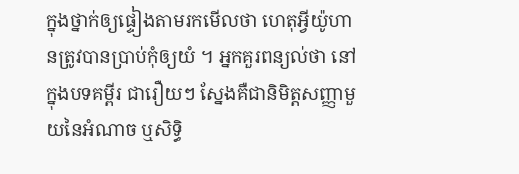ក្នុងថ្នាក់ឲ្យផ្ទៀងតាមរកមើលថា ហេតុអ្វីយ៉ូហានត្រូវបានប្រាប់កុំឲ្យយំ ។ អ្នកគួរពន្យល់ថា នៅក្នុងបទគម្ពីរ ជារឿយៗ ស្នែងគឺជានិមិត្តសញ្ញាមួយនៃអំណាច ឬសិទ្ធិ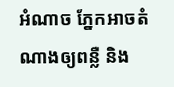អំណាច ភ្នែកអាចតំណាងឲ្យពន្លឺ និង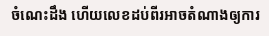ចំណេះដឹង ហើយលេខដប់ពីរអាចតំណាងឲ្យការ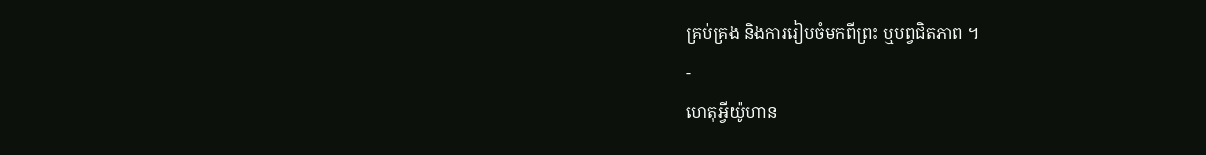គ្រប់គ្រង និងការរៀបចំមកពីព្រះ ឬបព្វជិតភាព ។
-
ហេតុអ្វីយ៉ូហាន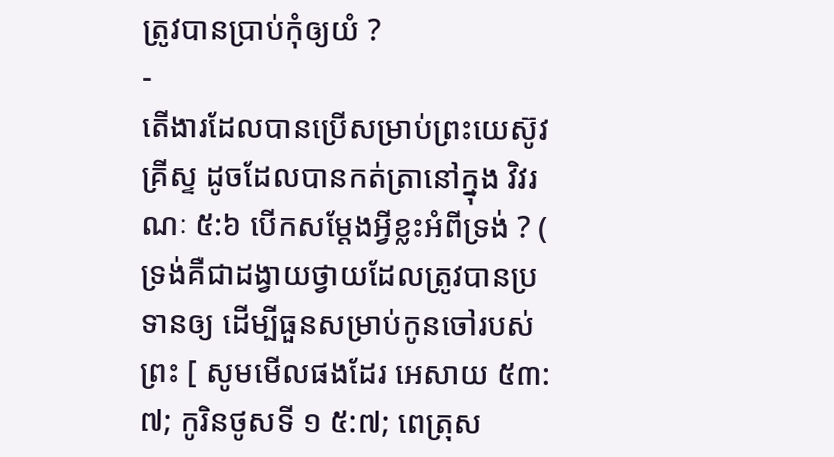ត្រូវបានប្រាប់កុំឲ្យយំ ?
-
តើងារដែលបានប្រើសម្រាប់ព្រះយេស៊ូវគ្រីស្ទ ដូចដែលបានកត់ត្រានៅក្នុង វិវរណៈ ៥:៦ បើកសម្ដែងអ្វីខ្លះអំពីទ្រង់ ? ( ទ្រង់គឺជាដង្វាយថ្វាយដែលត្រូវបានប្រទានឲ្យ ដើម្បីធួនសម្រាប់កូនចៅរបស់ព្រះ [ សូមមើលផងដែរ អេសាយ ៥៣:៧; កូរិនថូសទី ១ ៥:៧; ពេត្រុស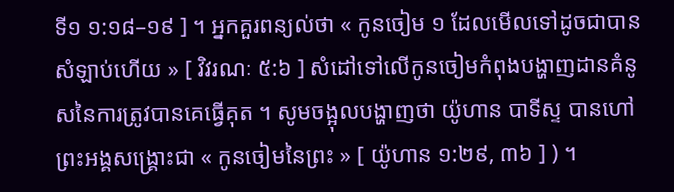ទី១ ១:១៨–១៩ ] ។ អ្នកគួរពន្យល់ថា « កូនចៀម ១ ដែលមើលទៅដូចជាបានសំឡាប់ហើយ » [ វិវរណៈ ៥:៦ ] សំដៅទៅលើកូនចៀមកំពុងបង្ហាញដានគំនូសនៃការត្រូវបានគេធ្វើគុត ។ សូមចង្អុលបង្ហាញថា យ៉ូហាន បាទីស្ទ បានហៅព្រះអង្គសង្គ្រោះជា « កូនចៀមនៃព្រះ » [ យ៉ូហាន ១:២៩, ៣៦ ] ) ។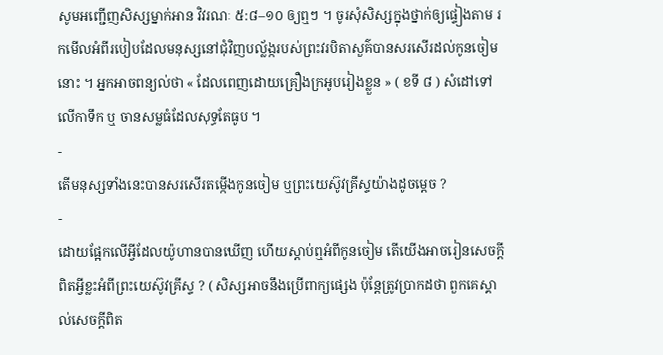សូមអញ្ជើញសិស្សម្នាក់អាន វិវរណៈ ៥:៨–១០ ឲ្យឮៗ ។ ចូរសុំសិស្សក្នុងថ្នាក់ឲ្យផ្ទៀងតាម រកមើលអំពីរបៀបដែលមនុស្សនៅជុំវិញបល្ល័ង្ករបស់ព្រះវរបិតាសួគ៌បានសរសើរដល់កូនចៀមនោះ ។ អ្នកអាចពន្យល់ថា « ដែលពេញដោយគ្រឿងក្រអូបរៀងខ្លួន » ( ខទី ៨ ) សំដៅទៅលើកាទឹក ឬ ចានសម្លធំដែលសុទ្ធតែធូប ។
-
តើមនុស្សទាំងនេះបានសរសើរតម្កើងកូនចៀម ឬព្រះយេស៊ូវគ្រីស្ទយ៉ាងដូចម្ដេច ?
-
ដោយផ្អែកលើអ្វីដែលយ៉ូហានបានឃើញ ហើយស្ដាប់ឮអំពីកូនចៀម តើយើងអាចរៀនសេចក្ដីពិតអ្វីខ្លះអំពីព្រះយេស៊ូវគ្រីស្ទ ? ( សិស្សអាចនឹងប្រើពាក្យផ្សេង ប៉ុន្តែត្រូវប្រាកដថា ពួកគេស្គាល់សេចក្ដីពិត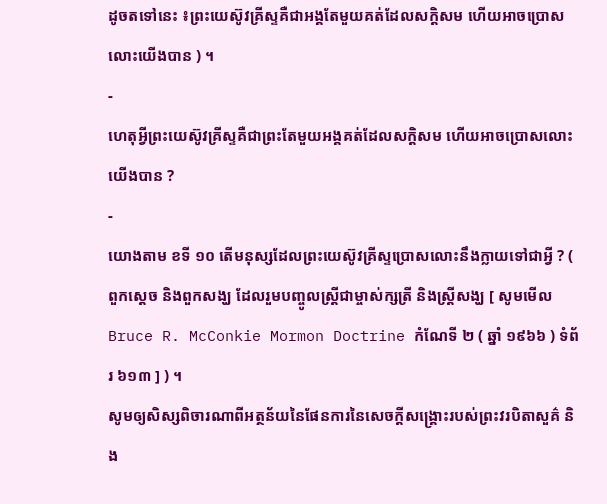ដូចតទៅនេះ ៖ព្រះយេស៊ូវគ្រីស្ទគឺជាអង្គតែមួយគត់ដែលសក្ដិសម ហើយអាចប្រោសលោះយើងបាន ) ។
-
ហេតុអ្វីព្រះយេស៊ូវគ្រីស្ទគឺជាព្រះតែមួយអង្គគត់ដែលសក្ដិសម ហើយអាចប្រោសលោះយើងបាន ?
-
យោងតាម ខទី ១០ តើមនុស្សដែលព្រះយេស៊ូវគ្រីស្ទប្រោសលោះនឹងក្លាយទៅជាអ្វី ? ( ពួកស្ដេច និងពួកសង្ឃ ដែលរួមបញ្ចូលស្ត្រីជាម្ចាស់ក្សត្រី និងស្ត្រីសង្ឃ [ សូមមើល Bruce R. McConkie Mormon Doctrine កំណែទី ២ ( ឆ្នាំ ១៩៦៦ ) ទំព័រ ៦១៣ ] ) ។
សូមឲ្យសិស្សពិចារណាពីអត្ថន័យនៃផែនការនៃសេចក្ដីសង្គ្រោះរបស់ព្រះវរបិតាសួគ៌ និង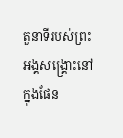តួនាទីរបស់ព្រះអង្គសង្គ្រោះនៅក្នុងផែន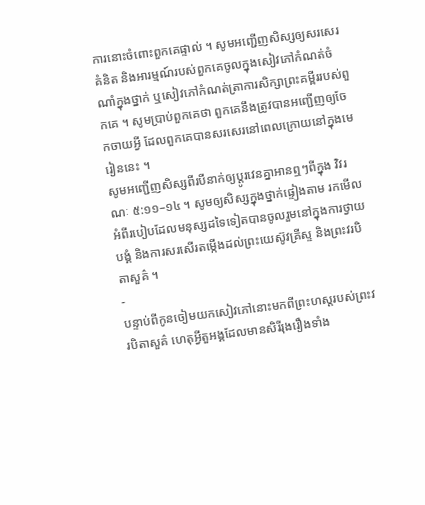ការនោះចំពោះពួកគេផ្ទាល់ ។ សូមអញ្ជើញសិស្សឲ្យសរសេរគំនិត និងអារម្មណ៍របស់ពួកគេចូលក្នុងសៀវភៅកំណត់ចំណាំក្នុងថ្នាក់ ឬសៀវភៅកំណត់ត្រាការសិក្សាព្រះគម្ពីររបស់ពួកគេ ។ សូមប្រាប់ពួកគេថា ពួកគេនឹងត្រូវបានអញ្ជើញឲ្យចែកចាយអ្វី ដែលពួកគេបានសរសេរនៅពេលក្រោយនៅក្នុងមេរៀននេះ ។
សូមអញ្ជើញសិស្សពីរបីនាក់ឲ្យប្ដូរវេនគ្នាអានឮៗពីក្នុង វិវរណៈ ៥:១១–១៤ ។ សូមឲ្យសិស្សក្នុងថ្នាក់ផ្ទៀងតាម រកមើលអំពីរបៀបដែលមនុស្សដទៃទៀតបានចូលរួមនៅក្នុងការថ្វាយបង្គំ និងការសរសើរតម្កើងដល់ព្រះយេស៊ូវគ្រីស្ទ និងព្រះវរបិតាសួគ៌ ។
-
បន្ទាប់ពីកូនចៀមយកសៀវភៅនោះមកពីព្រះហស្ដរបស់ព្រះវរបិតាសួគ៌ ហេតុអ្វីតួអង្គដែលមានសិរីរុងរឿងទាំង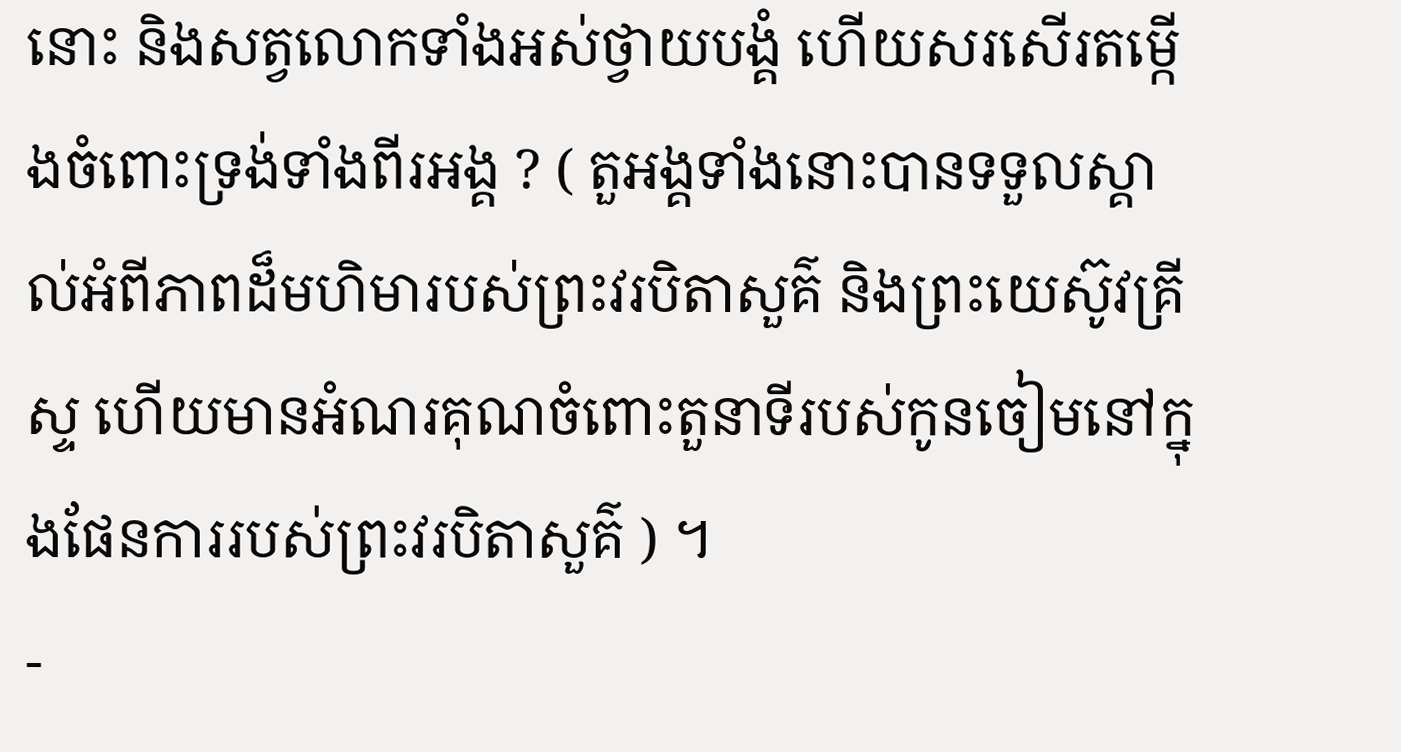នោះ និងសត្វលោកទាំងអស់ថ្វាយបង្គំ ហើយសរសើរតម្កើងចំពោះទ្រង់ទាំងពីរអង្គ ? ( តួអង្គទាំងនោះបានទទួលស្គាល់អំពីភាពដ៏មហិមារបស់ព្រះវរបិតាសួគ៌ និងព្រះយេស៊ូវគ្រីស្ទ ហើយមានអំណរគុណចំពោះតួនាទីរបស់កូនចៀមនៅក្នុងផែនការរបស់ព្រះវរបិតាសួគ៌ ) ។
-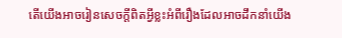តើយើងអាចរៀនសេចក្ដីពិតអ្វីខ្លះអំពីរឿងដែលអាចដឹកនាំយើង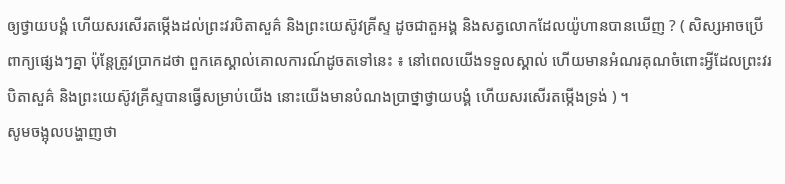ឲ្យថ្វាយបង្គំ ហើយសរសើរតម្កើងដល់ព្រះវរបិតាសួគ៌ និងព្រះយេស៊ូវគ្រីស្ទ ដូចជាតួអង្គ និងសត្វលោកដែលយ៉ូហានបានឃើញ ? ( សិស្សអាចប្រើពាក្យផ្សេងៗគ្នា ប៉ុន្តែត្រូវប្រាកដថា ពួកគេស្គាល់គោលការណ៍ដូចតទៅនេះ ៖ នៅពេលយើងទទួលស្គាល់ ហើយមានអំណរគុណចំពោះអ្វីដែលព្រះវរបិតាសួគ៌ និងព្រះយេស៊ូវគ្រីស្ទបានធ្វើសម្រាប់យើង នោះយើងមានបំណងប្រាថ្នាថ្វាយបង្គំ ហើយសរសើរតម្កើងទ្រង់ ) ។
សូមចង្អុលបង្ហាញថា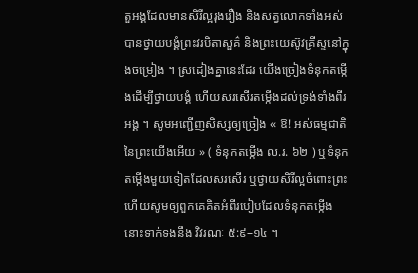តួអង្គដែលមានសិរីល្អរុងរឿង និងសត្វលោកទាំងអស់បានថ្វាយបង្គំព្រះវរបិតាសួគ៌ និងព្រះយេស៊ូវគ្រីស្ទនៅក្នុងចម្រៀង ។ ស្រដៀងគ្នានេះដែរ យើងច្រៀងទំនុកតម្កើងដើម្បីថ្វាយបង្គំ ហើយសរសើរតម្កើងដល់ទ្រង់ទាំងពីរអង្គ ។ សូមអញ្ជើញសិស្សឲ្យច្រៀង « ឱ! អស់ធម្មជាតិនៃព្រះយើងអើយ » ( ទំនុកតម្កើង ល.រ. ៦២ ) ឬទំនុកតម្កើងមួយទៀតដែលសរសើរ ឬថ្វាយសិរីល្អចំពោះព្រះ ហើយសូមឲ្យពួកគេគិតអំពីរបៀបដែលទំនុកតម្កើងនោះទាក់ទងនឹង វិវរណៈ ៥:៩–១៤ ។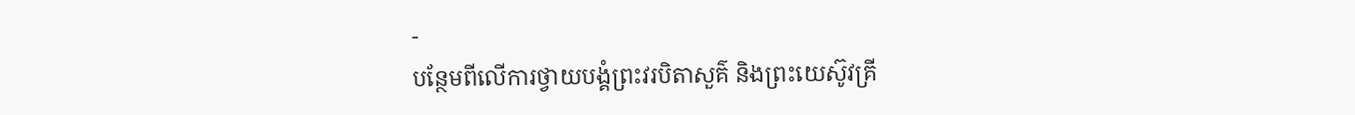-
បន្ថែមពីលើការថ្វាយបង្គំព្រះវរបិតាសួគ៌ និងព្រះយេស៊ូវគ្រី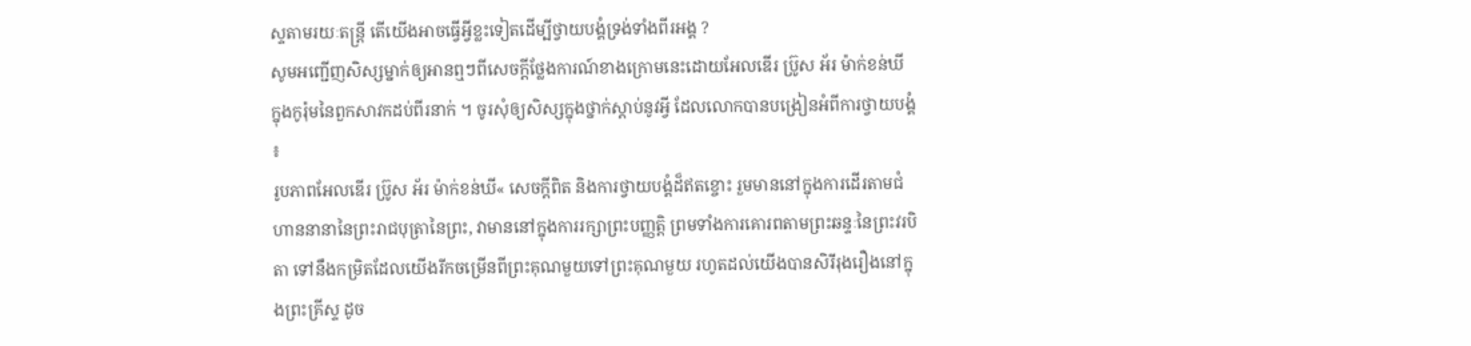ស្ទតាមរយៈតន្ត្រី តើយើងអាចធ្វើអ្វីខ្លះទៀតដើម្បីថ្វាយបង្គំទ្រង់ទាំងពីរអង្គ ?
សូមអញ្ជើញសិស្សម្នាក់ឲ្យអានឮៗពីសេចក្ដីថ្លែងការណ៍ខាងក្រោមនេះដោយអែលឌើរ ប្រ៊ូស អ័រ ម៉ាក់ខន់ឃី ក្នុងកូរ៉ុមនៃពួកសាវកដប់ពីរនាក់ ។ ចូរសុំឲ្យសិស្សក្នុងថ្នាក់ស្ដាប់នូវអ្វី ដែលលោកបានបង្រៀនអំពីការថ្វាយបង្គំ ៖
រូបភាពអែលឌើរ ប្រ៊ូស អ័រ ម៉ាក់ខន់ឃី« សេចក្តីពិត និងការថ្វាយបង្គំដ៏ឥតខ្ចោះ រួមមាននៅក្នុងការដើរតាមជំហាននានានៃព្រះរាជបុត្រានៃព្រះ, វាមាននៅក្នុងការរក្សាព្រះបញ្ញត្តិ ព្រមទាំងការគោរពតាមព្រះឆន្ទៈនៃព្រះវរបិតា ទៅនឹងកម្រិតដែលយើងរីកចម្រើនពីព្រះគុណមួយទៅព្រះគុណមួយ រហូតដល់យើងបានសិរីរុងរឿងនៅក្នុងព្រះគ្រីស្ទ ដូច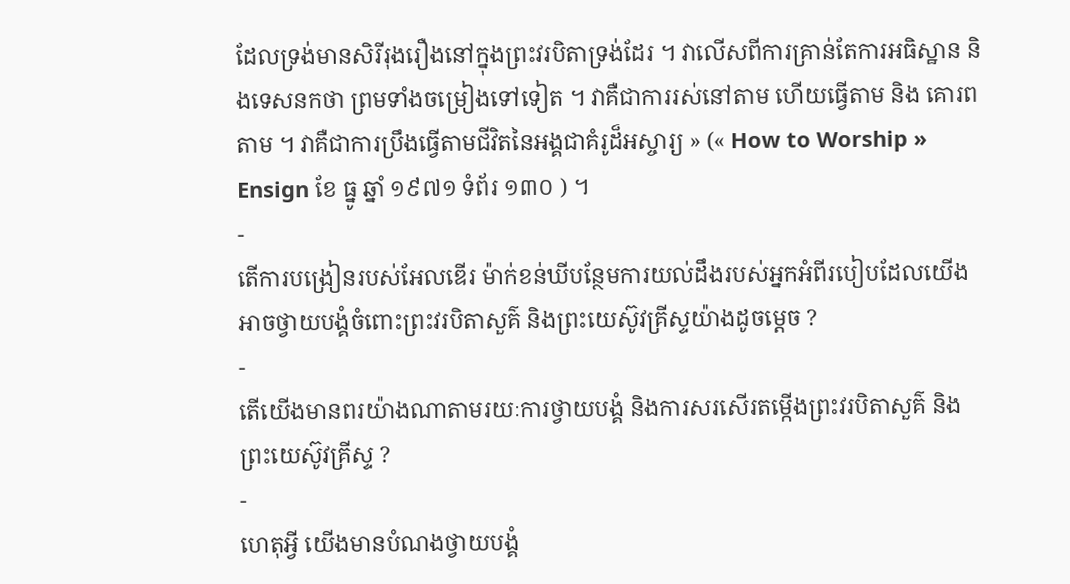ដែលទ្រង់មានសិរីរុងរឿងនៅក្នុងព្រះវរបិតាទ្រង់ដែរ ។ វាលើសពីការគ្រាន់តែការអធិស្ឋាន និងទេសនកថា ព្រមទាំងចម្រៀងទៅទៀត ។ វាគឺជាការរស់នៅតាម ហើយធ្វើតាម និង គោរពតាម ។ វាគឺជាការប្រឹងធ្វើតាមជីវិតនៃអង្គជាគំរូដ៏អស្ចារ្យ » (« How to Worship » Ensign ខែ ធ្នូ ឆ្នាំ ១៩៧១ ទំព័រ ១៣០ ) ។
-
តើការបង្រៀនរបស់អែលឌើរ ម៉ាក់ខន់ឃីបន្ថែមការយល់ដឹងរបស់អ្នកអំពីរបៀបដែលយើងអាចថ្វាយបង្គំចំពោះព្រះវរបិតាសួគ៌ និងព្រះយេស៊ូវគ្រីស្ទយ៉ាងដូចម្ដេច ?
-
តើយើងមានពរយ៉ាងណាតាមរយៈការថ្វាយបង្គំ និងការសរសើរតម្កើងព្រះវរបិតាសួគ៌ និងព្រះយេស៊ូវគ្រីស្ទ ?
-
ហេតុអ្វី យើងមានបំណងថ្វាយបង្គំ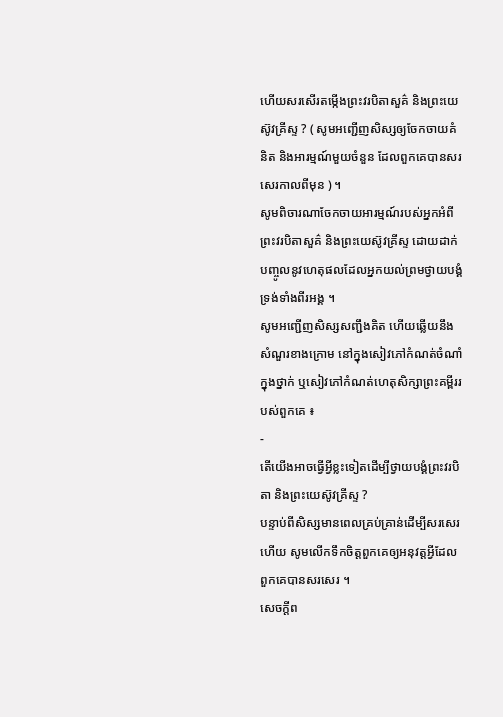ហើយសរសើរតម្កើងព្រះវរបិតាសួគ៌ និងព្រះយេស៊ូវគ្រីស្ទ ? ( សូមអញ្ជើញសិស្សឲ្យចែកចាយគំនិត និងអារម្មណ៍មួយចំនួន ដែលពួកគេបានសរសេរកាលពីមុន ) ។
សូមពិចារណាចែកចាយអារម្មណ៍របស់អ្នកអំពីព្រះវរបិតាសួគ៌ និងព្រះយេស៊ូវគ្រីស្ទ ដោយដាក់បញ្ចូលនូវហេតុផលដែលអ្នកយល់ព្រមថ្វាយបង្គំទ្រង់ទាំងពីរអង្គ ។
សូមអញ្ជើញសិស្សសញ្ជឹងគិត ហើយឆ្លើយនឹងសំណួរខាងក្រោម នៅក្នុងសៀវភៅកំណត់ចំណាំក្នុងថ្នាក់ ឬសៀវភៅកំណត់ហេតុសិក្សាព្រះគម្ពីររបស់ពួកគេ ៖
-
តើយើងអាចធ្វើអ្វីខ្លះទៀតដើម្បីថ្វាយបង្គំព្រះវរបិតា និងព្រះយេស៊ូវគ្រីស្ទ ?
បន្ទាប់ពីសិស្សមានពេលគ្រប់គ្រាន់ដើម្បីសរសេរហើយ សូមលើកទឹកចិត្តពួកគេឲ្យអនុវត្តអ្វីដែលពួកគេបានសរសេរ ។
សេចក្តីព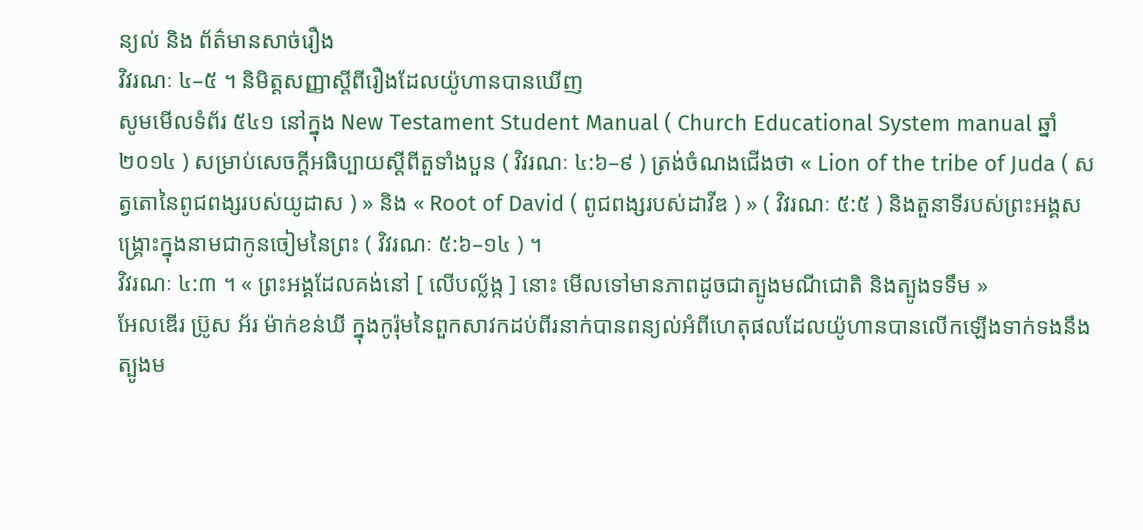ន្យល់ និង ព័ត៌មានសាច់រឿង
វិវរណៈ ៤–៥ ។ និមិត្តសញ្ញាស្ដីពីរឿងដែលយ៉ូហានបានឃើញ
សូមមើលទំព័រ ៥៤១ នៅក្នុង New Testament Student Manual ( Church Educational System manual ឆ្នាំ ២០១៤ ) សម្រាប់សេចក្ដីអធិប្បាយស្ដីពីតួទាំងបួន ( វិវរណៈ ៤:៦–៩ ) ត្រង់ចំណងជើងថា « Lion of the tribe of Juda ( សត្វតោនៃពូជពង្សរបស់យូដាស ) » និង « Root of David ( ពូជពង្សរបស់ដាវីឌ ) » ( វិវរណៈ ៥:៥ ) និងតួនាទីរបស់ព្រះអង្គសង្គ្រោះក្នុងនាមជាកូនចៀមនៃព្រះ ( វិវរណៈ ៥:៦–១៤ ) ។
វិវរណៈ ៤:៣ ។ « ព្រះអង្គដែលគង់នៅ [ លើបល្ល័ង្ក ] នោះ មើលទៅមានភាពដូចជាត្បូងមណីជោតិ និងត្បូងទទឹម »
អែលឌើរ ប្រ៊ូស អ័រ ម៉ាក់ខន់ឃី ក្នុងកូរ៉ុមនៃពួកសាវកដប់ពីរនាក់បានពន្យល់អំពីហេតុផលដែលយ៉ូហានបានលើកឡើងទាក់ទងនឹងត្បូងម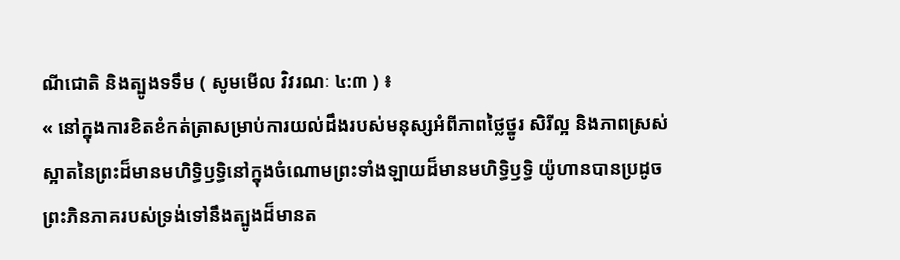ណីជោតិ និងត្បូងទទឹម ( សូមមើល វិវរណៈ ៤:៣ ) ៖
« នៅក្នុងការខិតខំកត់ត្រាសម្រាប់ការយល់ដឹងរបស់មនុស្សអំពីភាពថ្លៃថ្នូរ សិរីល្អ និងភាពស្រស់ស្អាតនៃព្រះដ៏មានមហិទ្ធិឫទ្ធិនៅក្នុងចំណោមព្រះទាំងឡាយដ៏មានមហិទ្ធិឫទ្ធិ យ៉ូហានបានប្រដូចព្រះភិនភាគរបស់ទ្រង់ទៅនឹងត្បូងដ៏មានត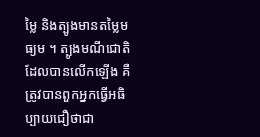ម្លៃ និងត្បូងមានតម្លៃមធ្យម ។ ត្បូងមណីជោតិដែលបានលើកឡើង គឺត្រូវបានពួកអ្នកធ្វើអធិប្បាយជឿថាជា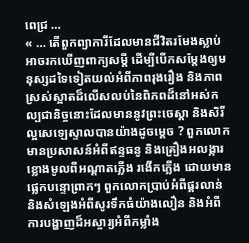ពេជ្រ …
« … តើពួកព្យាការីដែលមានជីវិតរមែងស្លាប់អាចរកឃើញពាក្យសម្ដី ដើម្បីបើកសម្ដែងឲ្យមនុស្សដទៃទៀតយល់អំពីភាពរុងរឿង និងភាពស្រស់ស្អាតដ៏លើសលប់នៃពិភពដ៏នៅអស់កល្បជានិច្ចនោះដែលមាននូវព្រះចេស្ដា និងសិរីល្អសេឡេស្ទាលបានយ៉ាងដូចម្ដេច ? ពួកលោកមានប្រសាសន៍អំពីឥន្ទធនូ និងគ្រឿងអលង្ការខ្លោងមូលពីអណ្ដាតភ្លើង រងើកភ្លើង ដោយមានផ្លេកបន្ទោព្រាកៗ ពួកលោកប្រាប់អំពីផ្គរលាន់ និងសំឡេងអំពីសូរទឹកធំយ៉ាងលឿន និងអំពីការបង្ហាញដ៏អស្ចារ្យអំពីកម្លាំង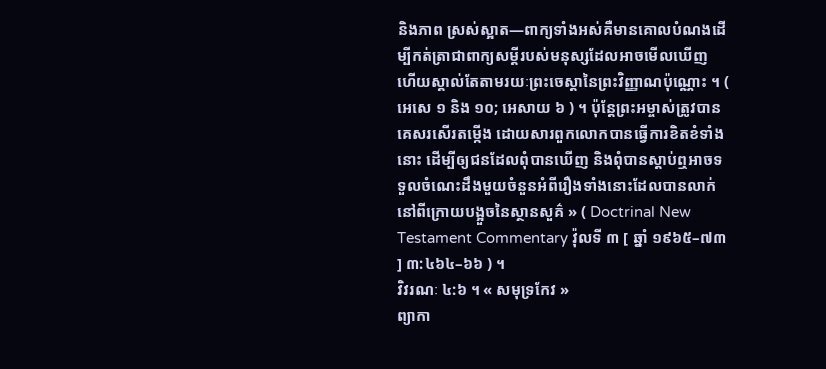និងភាព ស្រស់ស្អាត—ពាក្យទាំងអស់គឺមានគោលបំណងដើម្បីកត់ត្រាជាពាក្យសម្ដីរបស់មនុស្សដែលអាចមើលឃើញ ហើយស្គាល់តែតាមរយៈព្រះចេស្ដានៃព្រះវិញ្ញាណប៉ុណ្ណោះ ។ ( អេសេ ១ និង ១០; អេសាយ ៦ ) ។ ប៉ុន្តែព្រះអម្ចាស់ត្រូវបានគេសរសើរតម្កើង ដោយសារពួកលោកបានធ្វើការខិតខំទាំងនោះ ដើម្បីឲ្យជនដែលពុំបានឃើញ និងពុំបានស្ដាប់ឮអាចទទួលចំណេះដឹងមួយចំនួនអំពីរឿងទាំងនោះដែលបានលាក់នៅពីក្រោយបង្អួចនៃស្ថានសួគ៌ » ( Doctrinal New Testament Commentary វ៉ុលទី ៣ [ ឆ្នាំ ១៩៦៥–៧៣ ] ៣:៤៦៤–៦៦ ) ។
វិវរណៈ ៤:៦ ។ « សមុទ្រកែវ »
ព្យាកា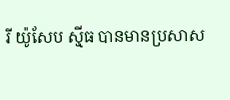រី យ៉ូសែប ស៊្មីធ បានមានប្រសាស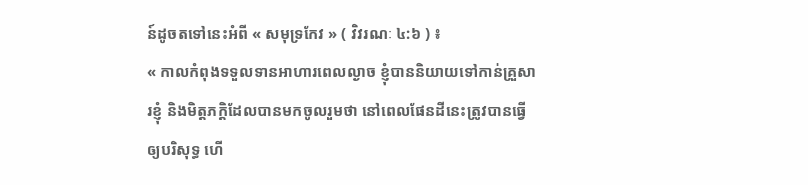ន៍ដូចតទៅនេះអំពី « សមុទ្រកែវ » ( វិវរណៈ ៤:៦ ) ៖
« កាលកំពុងទទួលទានអាហារពេលល្ងាច ខ្ញុំបាននិយាយទៅកាន់គ្រួសារខ្ញុំ និងមិត្តភក្ដិដែលបានមកចូលរួមថា នៅពេលផែនដីនេះត្រូវបានធ្វើឲ្យបរិសុទ្ធ ហើ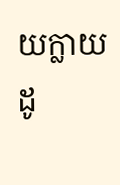យក្លាយដូ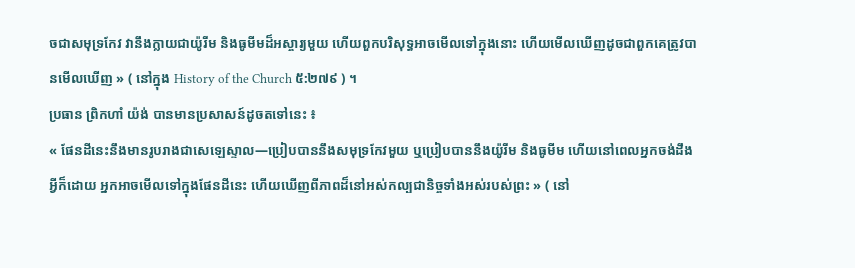ចជាសមុទ្រកែវ វានឹងក្លាយជាយ៉ូរីម និងធូមីមដ៏អស្ចារ្យមួយ ហើយពួកបរិសុទ្ធអាចមើលទៅក្នុងនោះ ហើយមើលឃើញដូចជាពួកគេត្រូវបានមើលឃើញ » ( នៅក្នុង History of the Church ៥:២៧៩ ) ។
ប្រធាន ព្រិកហាំ យ៉ង់ បានមានប្រសាសន៍ដូចតទៅនេះ ៖
« ផែនដីនេះនឹងមានរូបរាងជាសេឡេស្ទាល—ប្រៀបបាននឹងសមុទ្រកែវមួយ ឬប្រៀបបាននឹងយ៉ូរីម និងធូមីម ហើយនៅពេលអ្នកចង់ដឹងអ្វីក៏ដោយ អ្នកអាចមើលទៅក្នុងផែនដីនេះ ហើយឃើញពីភាពដ៏នៅអស់កល្បជានិច្ចទាំងអស់របស់ព្រះ » ( នៅ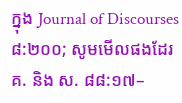ក្នុង Journal of Discourses ៨:២០០; សូមមើលផងដែរ គ. និង ស. ៨៨:១៧–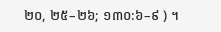២០, ២៥–២៦; ១៣០:៦–៩ ) ។